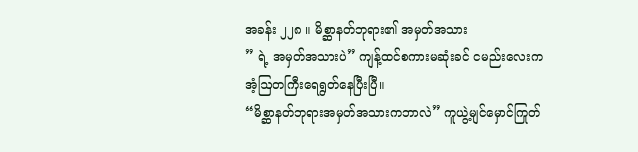အခန်း ၂၂၈ ။ မိစ္ဆာနတ်ဘုရား၏ အမှတ်အသား
” ရဲ့ အမှတ်အသားပဲ” ကျန့်ထင်စကားမဆုံးခင် ငမည်းလေးက အံ့ဩတကြီးရေရွတ်နေပြီးပြီ။
“မိစ္ဆာနတ်ဘုရားအမှတ်အသားကဘာလဲ” ကူယွဲ့မျင်မှောင်ကြုတ်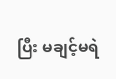ပြီး မချင့်မရဲ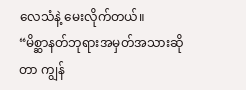လေသံနဲ့ မေးလိုက်တယ်။
“မိစ္ဆာနတ်ဘုရားအမှတ်အသားဆိုတာ ကျွန်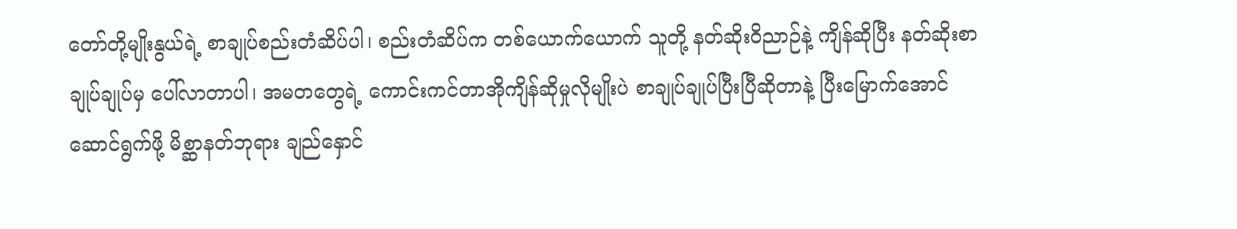တော်တို့မျိုးနွယ်ရဲ့ စာချုပ်စည်းတံဆိပ်ပါ၊ စည်းတံဆိပ်က တစ်ယောက်ယောက် သူတို့ နတ်ဆိုးဝိညာဉ်နဲ့ ကျိန်ဆိုပြီး နတ်ဆိုးစာချုပ်ချုပ်မှ ပေါ်လာတာပါ၊ အမတတွေရဲ့ ကောင်းကင်တာအိုကျိန်ဆိုမှုလိုမျိုးပဲ စာချုပ်ချုပ်ပြီးပြီဆိုတာနဲ့ ပြီးမြောက်အောင် ဆောင်ရွက်ဖို့ မိစ္ဆာနတ်ဘုရား ချည်နှောင်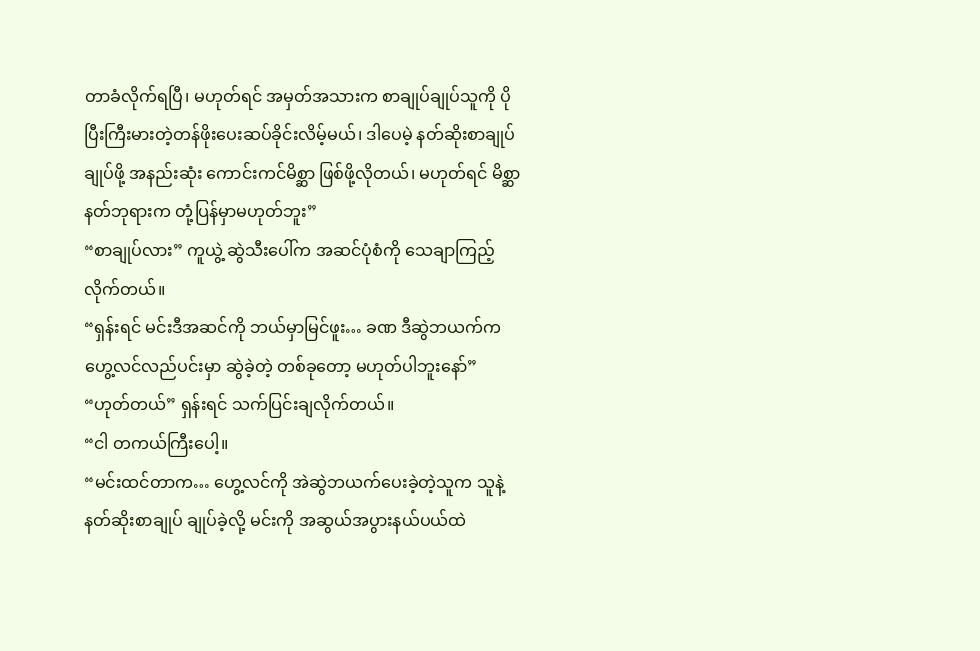တာခံလိုက်ရပြီ၊ မဟုတ်ရင် အမှတ်အသားက စာချုပ်ချုပ်သူကို ပိုပြီးကြီးမားတဲ့တန်ဖိုးပေးဆပ်ခိုင်းလိမ့်မယ်၊ ဒါပေမဲ့ နတ်ဆိုးစာချုပ်ချုပ်ဖို့ အနည်းဆုံး ကောင်းကင်မိစ္ဆာ ဖြစ်ဖို့လိုတယ်၊ မဟုတ်ရင် မိစ္ဆာနတ်ဘုရားက တုံ့ပြန်မှာမဟုတ်ဘူး”
“စာချုပ်လား” ကူယွဲ့ ဆွဲသီးပေါ်က အဆင်ပုံစံကို သေချာကြည့်လိုက်တယ်။
“ရှန်းရင် မင်းဒီအဆင်ကို ဘယ်မှာမြင်ဖူး… ခဏ ဒီဆွဲဘယက်က ဟွေ့လင်လည်ပင်းမှာ ဆွဲခဲ့တဲ့ တစ်ခုတော့ မဟုတ်ပါဘူးနော်”
“ဟုတ်တယ်” ရှန်းရင် သက်ပြင်းချလိုက်တယ်။
“ငါ တကယ်ကြီးပေါ့။
“မင်းထင်တာက… ဟွေ့လင်ကို အဲဆွဲဘယက်ပေးခဲ့တဲ့သူက သူနဲ့ နတ်ဆိုးစာချုပ် ချုပ်ခဲ့လို့ မင်းကို အဆွယ်အပွားနယ်ပယ်ထဲ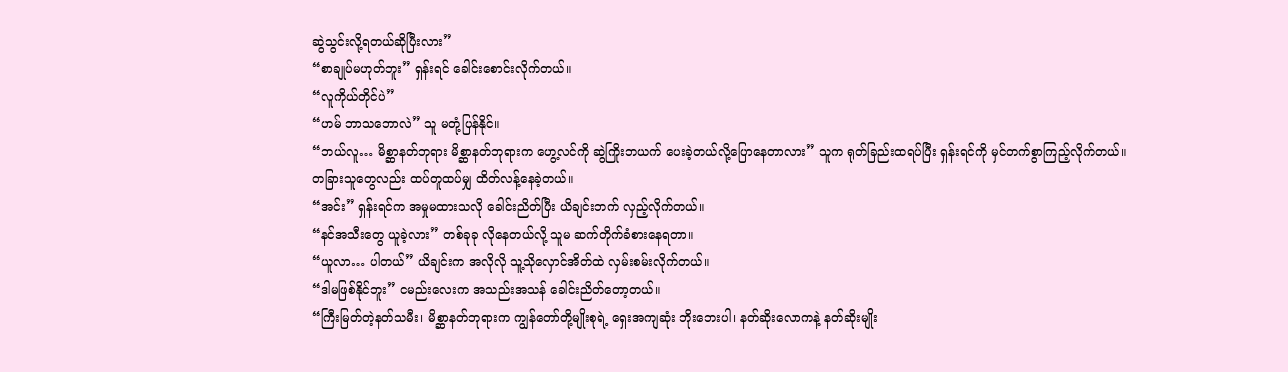ဆွဲသွင်းလို့ရတယ်ဆိုပြီးလား”
“စာချုပ်မဟုတ်ဘူး” ရှန်းရင် ခေါင်းစောင်းလိုက်တယ်။
“လူကိုယ်တိုင်ပဲ”
“ဟမ် ဘာသဘောလဲ” သူ မတုံ့ပြန်နိုင်။
“ဘယ်လူ… မိစ္ဆာနတ်ဘုရား မိစ္ဆာနတ်ဘုရားက ဟွေ့လင်ကို ဆွဲကြိုးဘယက် ပေးခဲ့တယ်လို့ပြောနေတာလား” သူက ရုတ်ခြည်းထရပ်ပြီး ရှန်းရင်ကို မှင်တက်စွာကြည့်လိုက်တယ်။
တခြားသူတွေလည်း ထပ်တူထပ်မျှ ထိတ်လန့်နေခဲ့တယ်။
“အင်း” ရှန်းရင်က အမှုမထားသလို ခေါင်းညိတ်ပြီး ယိချင်းဘက် လှည့်လိုက်တယ်။
“နင်အသီးတွေ ယူခဲ့လား” တစ်ခုခု လိုနေတယ်လို့ သူမ ဆက်တိုက်ခံစားနေရတာ။
“ယူလာ… ပါတယ်” ယိချင်းက အလိုလို သူ့သိုလှောင်အိတ်ထဲ လှမ်းစမ်းလိုက်တယ်။
“ဒါမဖြစ်နိုင်ဘူး” ငမည်းလေးက အသည်းအသန် ခေါင်းညိတ်တော့တယ်။
“ကြီးမြတ်တဲ့နတ်သမီး၊ မိစ္ဆာနတ်ဘုရားက ကျွန်တော်တို့မျိုးစုရဲ့ ရှေးအကျဆုံး ဘိုးဘေးပါ၊ နတ်ဆိုးလောကနဲ့ နတ်ဆိုးမျိုး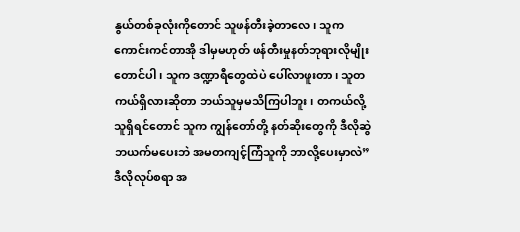နွယ်တစ်ခုလုံးကိုတောင် သူဖန်တီးခဲ့တာလေ၊ သူက ကောင်းကင်တာအို ဒါမှမဟုတ် ဖန်တီးမှုနတ်ဘုရားလိုမျိုးတောင်ပါ၊ သူက ဒဏ္ဍာရီတွေထဲပဲ ပေါ်လာဖူးတာ၊ သူတကယ်ရှိလားဆိုတာ ဘယ်သူမှမသိကြပါဘူး၊ တကယ်လို့ သူရှိရင်တောင် သူက ကျွန်တော်တို့ နတ်ဆိုးတွေကို ဒီလိုဆွဲဘယက်မပေးဘဲ အမတကျင့်ကြံသူကို ဘာလို့ပေးမှာလဲ”
ဒီလိုလုပ်စရာ အ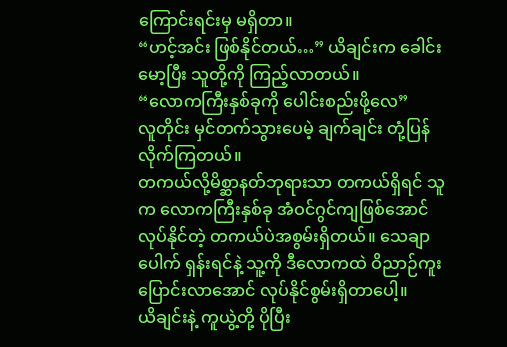ကြောင်းရင်းမှ မရှိတာ။
“ဟင့်အင်း ဖြစ်နိုင်တယ်…” ယိချင်းက ခေါင်းမော့ပြီး သူတို့ကို ကြည့်လာတယ်။
“လောကကြီးနှစ်ခုကို ပေါင်းစည်းဖို့လေ”
လူတိုင်း မှင်တက်သွားပေမဲ့ ချက်ချင်း တုံ့ပြန်လိုက်ကြတယ်။
တကယ်လို့မိစ္ဆာနတ်ဘုရားသာ တကယ်ရှိရင် သူက လောကကြီးနှစ်ခု အံဝင်ဂွင်ကျဖြစ်အောင် လုပ်နိုင်တဲ့ တကယ်ပဲအစွမ်းရှိတယ်။ သေချာပေါက် ရှန်းရင်နဲ့ သူ့ကို ဒီလောကထဲ ဝိညာဉ်ကူးပြောင်းလာအောင် လုပ်နိုင်စွမ်းရှိတာပေါ့။
ယိချင်းနဲ့ ကူယွဲ့တို့ ပိုပြီး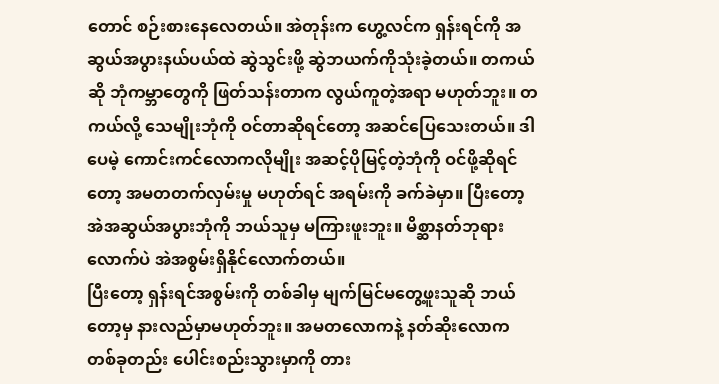တောင် စဉ်းစားနေလေတယ်။ အဲတုန်းက ဟွေ့လင်က ရှန်းရင်ကို အဆွယ်အပွားနယ်ပယ်ထဲ ဆွဲသွင်းဖို့ ဆွဲဘယက်ကိုသုံးခဲ့တယ်။ တကယ်ဆို ဘုံကမ္ဘာတွေကို ဖြတ်သန်းတာက လွယ်ကူတဲ့အရာ မဟုတ်ဘူး။ တကယ်လို့ သေမျိုးဘုံကို ဝင်တာဆိုရင်တော့ အဆင်ပြေသေးတယ်။ ဒါပေမဲ့ ကောင်းကင်လောကလိုမျိုး အဆင့်ပိုမြင့်တဲ့ဘုံကို ဝင်ဖို့ဆိုရင်တော့ အမတတက်လှမ်းမှု မဟုတ်ရင် အရမ်းကို ခက်ခဲမှာ။ ပြီးတော့ အဲအဆွယ်အပွားဘုံကို ဘယ်သူမှ မကြားဖူးဘူး။ မိစ္ဆာနတ်ဘုရားလောက်ပဲ အဲအစွမ်းရှိနိုင်လောက်တယ်။
ပြီးတော့ ရှန်းရင်အစွမ်းကို တစ်ခါမှ မျက်မြင်မတွေ့ဖူးသူဆို ဘယ်တော့မှ နားလည်မှာမဟုတ်ဘူး။ အမတလောကနဲ့ နတ်ဆိုးလောက တစ်ခုတည်း ပေါင်းစည်းသွားမှာကို တား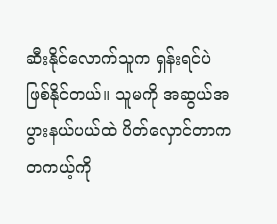ဆီးနိုင်လောက်သူက ရှန်းရင်ပဲ ဖြစ်နိုင်တယ်။ သူမကို အဆွယ်အပွားနယ်ပယ်ထဲ ပိတ်လှောင်တာက တကယ့်ကို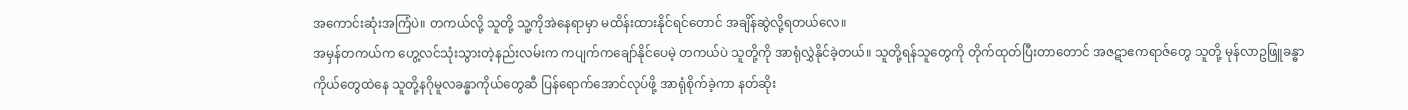အကောင်းဆုံးအကြံပဲ။ တကယ်လို့ သူတို့ သူ့ကိုအဲနေရာမှာ မထိန်းထားနိုင်ရင်တောင် အချိန်ဆွဲလို့ရတယ်လေ။
အမှန်တကယ်က ဟွေ့လင်သုံးသွားတဲ့နည်းလမ်းက ကပျက်ကချော်နိုင်ပေမဲ့ တကယ်ပဲ သူတို့ကို အာရုံလွှဲနိုင်ခဲ့တယ်။ သူတို့ရန်သူတွေကို တိုက်ထုတ်ပြီးတာတောင် အဇဋာဧကရာဇ်တွေ သူတို့ မုန်လာဥဖြူခန္ဓာကိုယ်တွေထဲနေ သူတို့နဂိုမူလခန္ဓာကိုယ်တွေဆီ ပြန်ရောက်အောင်လုပ်ဖို့ အာရုံစိုက်ခဲ့ကာ နတ်ဆိုး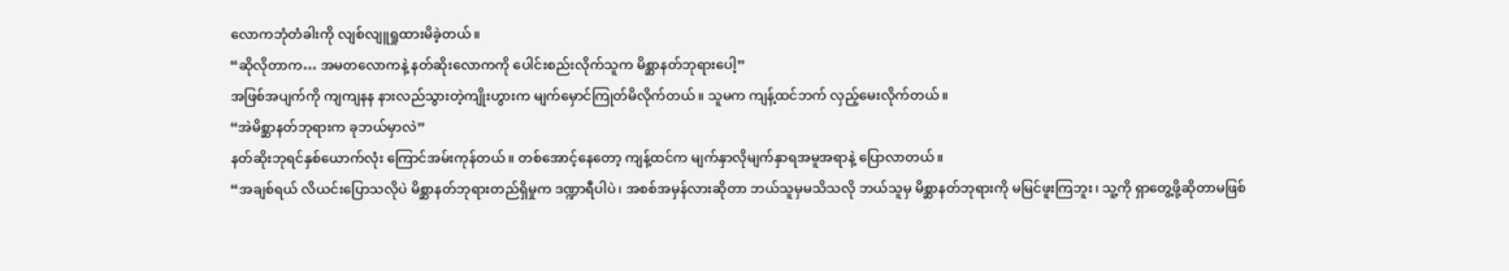လောကဘုံတံခါးကို လျစ်လျူရှုထားမိခဲ့တယ်။
“ဆိုလိုတာက… အမတလောကနဲ့ နတ်ဆိုးလောကကို ပေါင်းစည်းလိုက်သူက မိစ္ဆာနတ်ဘုရားပေါ့”
အဖြစ်အပျက်ကို ကျကျနန နားလည်သွားတဲ့ကျိုးဟွားက မျက်မှောင်ကြုတ်မိလိုက်တယ်။ သူမက ကျန့်ထင်ဘက် လှည့်မေးလိုက်တယ်။
“အဲမိစ္ဆာနတ်ဘုရားက ခုဘယ်မှာလဲ”
နတ်ဆိုးဘုရင်နှစ်ယောက်လုံး ကြောင်အမ်းကုန်တယ်။ တစ်အောင့်နေတော့ ကျန့်ထင်က မျက်နှာလိုမျက်နှာရအမူအရာနဲ့ ပြောလာတယ်။
“အချစ်ရယ် လိယင်းပြောသလိုပဲ မိစ္ဆာနတ်ဘုရားတည်ရှိမှုက ဒဏ္ဍာရီပါပဲ၊ အစစ်အမှန်လားဆိုတာ ဘယ်သူမှမသိသလို ဘယ်သူမှ မိစ္ဆာနတ်ဘုရားကို မမြင်ဖူးကြဘူး၊ သူ့ကို ရှာတွေ့ဖို့ဆိုတာမဖြစ်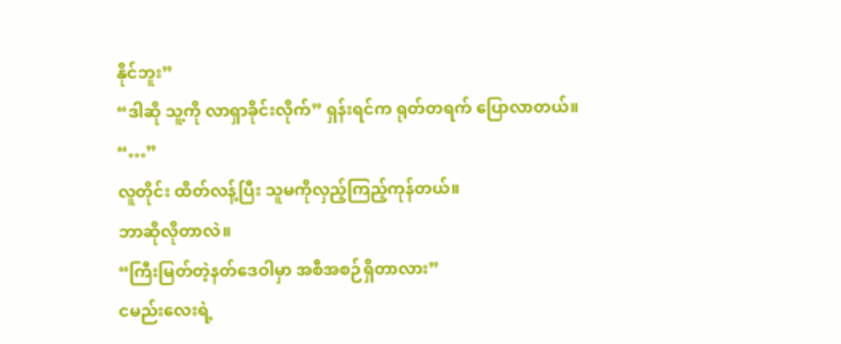နိုင်ဘူး”
“ဒါဆို သူ့ကို လာရှာခိုင်းလိုက်” ရှန်းရင်က ရုတ်တရက် ပြောလာတယ်။
“…”
လူတိုင်း ထိတ်လန့်ပြီး သူမကိုလှည့်ကြည့်ကုန်တယ်။
ဘာဆိုလိုတာလဲ။
“ကြီးမြတ်တဲ့နတ်ဒေဝါမှာ အစီအစဉ်ရှိတာလား”
ငမည်းလေးရဲ့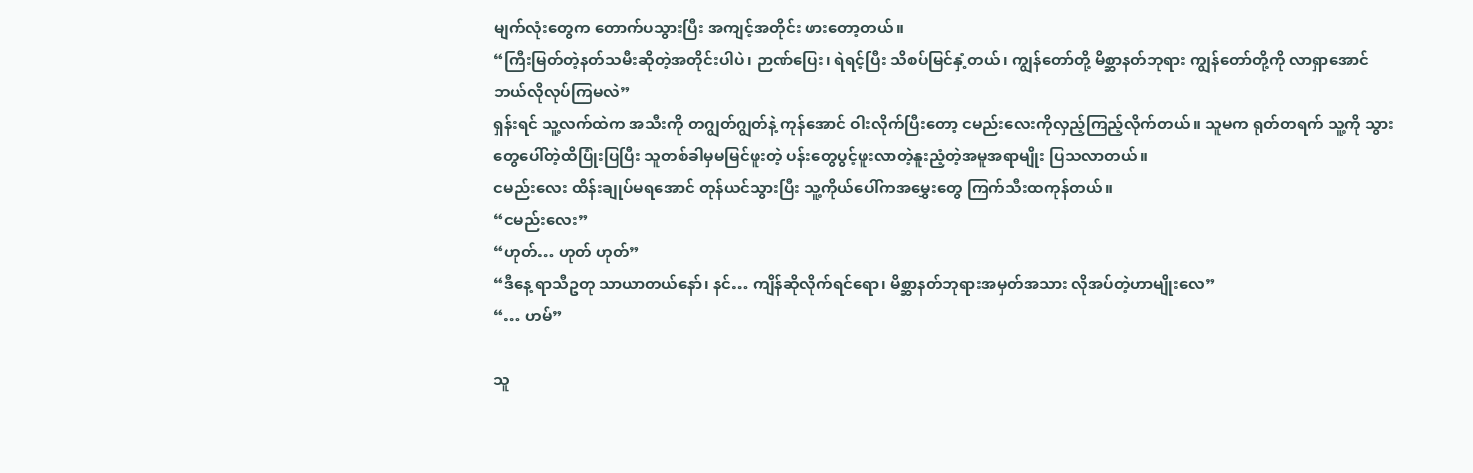မျက်လုံးတွေက တောက်ပသွားပြီး အကျင့်အတိုင်း ဖားတော့တယ်။
“ကြီးမြတ်တဲ့နတ်သမီးဆိုတဲ့အတိုင်းပါပဲ၊ ဉာဏ်ပြေး၊ ရဲရင့်ပြီး သိစပ်မြင်နှံ့တယ်၊ ကျွန်တော်တို့ မိစ္ဆာနတ်ဘုရား ကျွန်တော်တို့ကို လာရှာအောင် ဘယ်လိုလုပ်ကြမလဲ”
ရှန်းရင် သူ့လက်ထဲက အသီးကို တဂျွတ်ဂျွတ်နဲ့ ကုန်အောင် ဝါးလိုက်ပြီးတော့ ငမည်းလေးကိုလှည့်ကြည့်လိုက်တယ်။ သူမက ရုတ်တရက် သူ့ကို သွားတွေပေါ်တဲ့ထိပြုံးပြပြီး သူတစ်ခါမှမမြင်ဖူးတဲ့ ပန်းတွေပွင့်ဖူးလာတဲ့နူးညံ့တဲ့အမူအရာမျိုး ပြသလာတယ်။
ငမည်းလေး ထိန်းချုပ်မရအောင် တုန်ယင်သွားပြီး သူ့ကိုယ်ပေါ်ကအမွှေးတွေ ကြက်သီးထကုန်တယ်။
“ငမည်းလေး”
“ဟုတ်… ဟုတ် ဟုတ်”
“ဒီနေ့ ရာသီဥတု သာယာတယ်နော်၊ နင်… ကျိန်ဆိုလိုက်ရင်ရော၊ မိစ္ဆာနတ်ဘုရားအမှတ်အသား လိုအပ်တဲ့ဟာမျိုးလေ”
“… ဟမ်”

သူ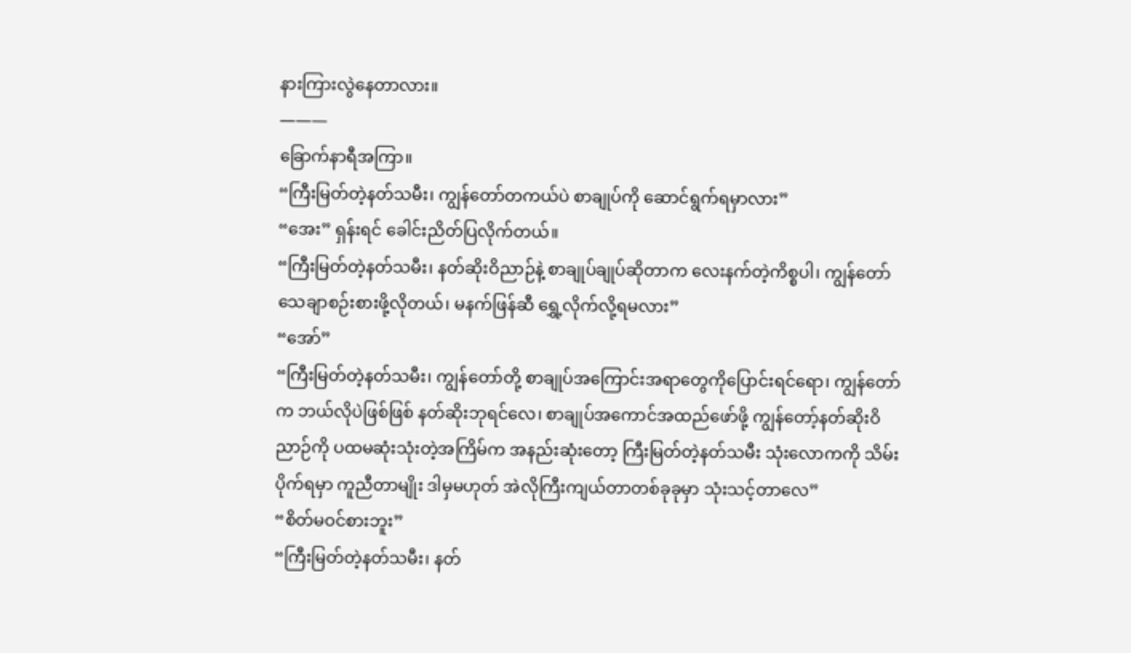နားကြားလွဲနေတာလား။
———
ခြောက်နာရီအကြာ။
“ကြီးမြတ်တဲ့နတ်သမီး၊ ကျွန်တော်တကယ်ပဲ စာချုပ်ကို ဆောင်ရွက်ရမှာလား”
“အေး” ရှန်းရင် ခေါင်းညိတ်ပြလိုက်တယ်။
“ကြီးမြတ်တဲ့နတ်သမီး၊ နတ်ဆိုးဝိညာဉ်နဲ့ စာချုပ်ချုပ်ဆိုတာက လေးနက်တဲ့ကိစ္စပါ၊ ကျွန်တော် သေချာစဉ်းစားဖို့လိုတယ်၊ မနက်ဖြန်ဆီ ရွှေ့လိုက်လို့ရမလား”
“အော်”
“ကြီးမြတ်တဲ့နတ်သမီး၊ ကျွန်တော်တို့ စာချုပ်အကြောင်းအရာတွေကိုပြောင်းရင်ရော၊ ကျွန်တော်က ဘယ်လိုပဲဖြစ်ဖြစ် နတ်ဆိုးဘုရင်လေ၊ စာချုပ်အကောင်အထည်ဖော်ဖို့ ကျွန်တော့်နတ်ဆိုးဝိညာဉ်ကို ပထမဆုံးသုံးတဲ့အကြိမ်က အနည်းဆုံးတော့ ကြီးမြတ်တဲ့နတ်သမီး သုံးလောကကို သိမ်းပိုက်ရမှာ ကူညီတာမျိုး ဒါမှမဟုတ် အဲလိုကြီးကျယ်တာတစ်ခုခုမှာ သုံးသင့်တာလေ”
“စိတ်မဝင်စားဘူး”
“ကြီးမြတ်တဲ့နတ်သမီး၊ နတ်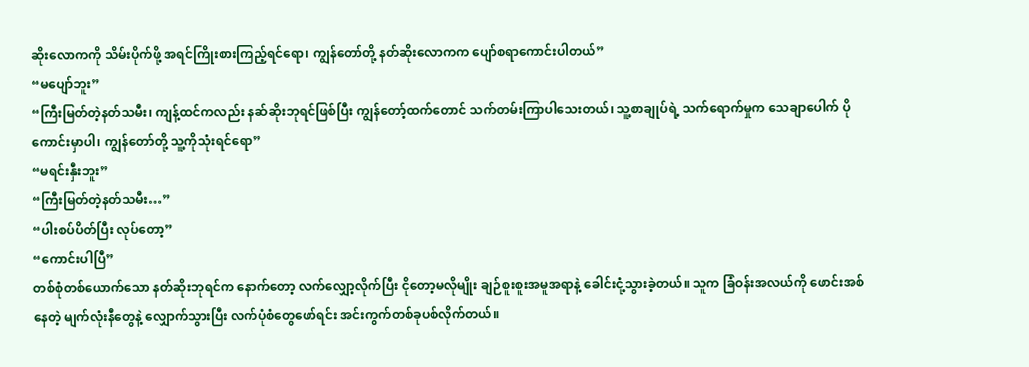ဆိုးလောကကို သိမ်းပိုက်ဖို့ အရင်ကြိုးစားကြည့်ရင်ရော၊ ကျွန်တော်တို့ နတ်ဆိုးလောကက ပျော်စရာကောင်းပါတယ်”
“မပျော်ဘူး”
“ကြီးမြတ်တဲ့နတ်သမီး၊ ကျန့်ထင်ကလည်း နဆ်ဆိုးဘုရင်ဖြစ်ပြီး ကျွန်တော့်ထက်တောင် သက်တမ်းကြာပါသေးတယ်၊ သူ့စာချုပ်ရဲ့ သက်ရောက်မှုက သေချာပေါက် ပိုကောင်းမှာပါ၊ ကျွန်တော်တို့ သူ့ကိုသုံးရင်ရော”
“မရင်းနှီးဘူး”
“ကြီးမြတ်တဲ့နတ်သမီး…”
“ပါးစပ်ပိတ်ပြီး လုပ်တော့”
“ကောင်းပါပြီ”
တစ်စုံတစ်ယောက်သော နတ်ဆိုးဘုရင်က နောက်တော့ လက်လျှော့လိုက်ပြီး ငိုတော့မလိုမျိုး ချဉ်စူးစူးအမူအရာနဲ့ ခေါင်းငုံ့သွားခဲ့တယ်။ သူက ခြံဝန်းအလယ်ကို ဖောင်းအစ်နေတဲ့ မျက်လုံးနီတွေနဲ့ လျှောက်သွားပြီး လက်ပုံစံတွေဖော်ရင်း အင်းကွက်တစ်ခုပစ်လိုက်တယ်။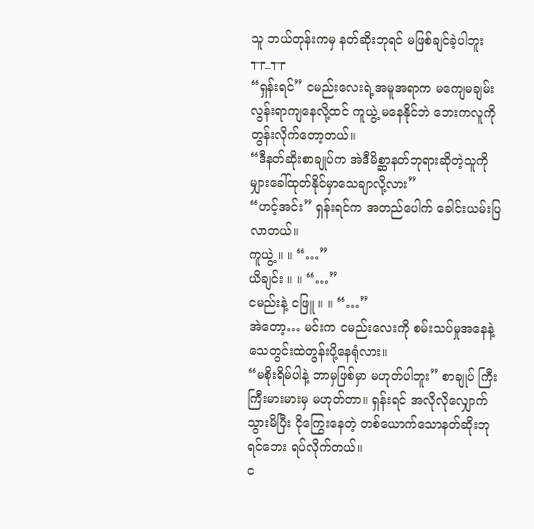သူ ဘယ်တုန်းကမှ နတ်ဆိုးဘုရင် မဖြစ်ချင်ခဲ့ပါဘူး
┭┮_┭┮
“ရှန်းရင်” ငမည်းလေးရဲ့အမူအရာက မကျေမချမ်းလွန်းရာကျနေလို့ထင် ကူယွဲ့ မနေနိုင်ဘဲ ဘေးကလူကို တွန်းလိုက်တော့တယ်။
“ဒီနတ်ဆိုးစာချုပ်က အဲဒီမိစ္ဆာနတ်ဘုရားဆိုတဲ့သူကို မျှားခေါ်ထုတ်နိုင်မှာသေချာလို့လား”
“ဟင့်အင်း” ရှန်းရင်က အတည်ပေါက် ခေါင်းယမ်းပြလာတယ်။
ကူယွဲ့ ။ ။ “…”
ယိချင်း ။ ။ “…”
ငမည်းနဲ့ ငဖြူ ။ ။ “…”
အဲတော့… မင်းက ငမည်းလေးကို စမ်းသပ်မှုအနေနဲ့ သေတွင်းထဲတွန်းပို့နေရုံလား။
“မစိုးရိမ်ပါနဲ့ ဘာမှဖြစ်မှာ မဟုတ်ပါဘူး” စာချုပ် ကြီးကြီးမားမားမှ မဟုတ်တာ။ ရှန်းရင် အလိုလိုလျှောက်သွားမိပြီး ငိုကြွေးနေတဲ့ တစ်ယောက်သောနတ်ဆိုးဘုရင်ဘေး ရပ်လိုက်တယ်။
င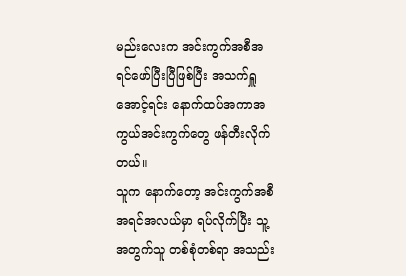မည်းလေးက အင်းကွက်အစီအရင်ဖော်ပြီးပြီဖြစ်ပြီး အသက်ရှူအောင့်ရင်း နောက်ထပ်အကာအကွယ်အင်းကွက်တွေ ဖန်တီးလိုက်တယ်။
သူက နောက်တော့ အင်းကွက်အစီအရင်အလယ်မှာ ရပ်လိုက်ပြီး သူ့အတွက်သူ တစ်စုံတစ်ရာ အသည်း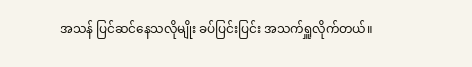အသန် ပြင်ဆင်နေသလိုမျိုး ခပ်ပြင်းပြင်း အသက်ရှူလိုက်တယ်။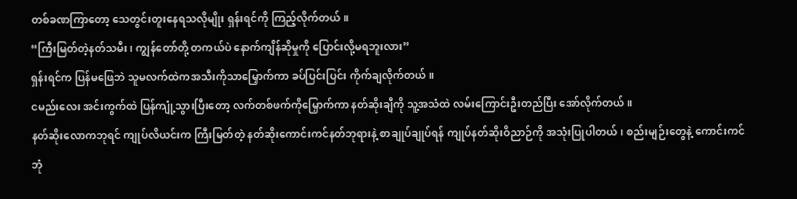တစ်ခဏကြာတော့ သေတွင်းတူးနေရသလိုမျိုး ရှန်းရင်ကို ကြည့်လိုက်တယ်။
“ကြီးမြတ်တဲ့နတ်သမီး၊ ကျွန်တော်တို့ တကယ်ပဲ နောက်ကျိန်ဆိုမှုကို ပြောင်းလို့မရဘူးလား”
ရှန်းရင်က ပြန်မဖြေဘဲ သူမလက်ထဲကအသီးကိုသာမြှောက်ကာ ခပ်ပြင်းပြင်း ကိုက်ချလိုက်တယ်။
ငမည်းလေး အင်းကွက်ထဲ ပြန်ကျုံ့သွားပြီးတော့ လက်တစ်ဖက်ကိုမြှောက်ကာ နတ်ဆိုးချီကို သူ့အသံထဲ လမ်းကြောင်းဦးတည်ပြီး အော်လိုက်တယ်။
နတ်ဆိုးလောကဘုရင် ကျုပ်လိယင်းက ကြီးမြတ်တဲ့ နတ်ဆိုးကောင်းကင်နတ်ဘုရားနဲ့ စာချုပ်ချုပ်ရန် ကျုပ်နတ်ဆိုးဝိညာဉ်ကို အသုံးပြုပါတယ်၊ စည်းမျဉ်းတွေနဲ့ ကောင်းကင်ဘုံ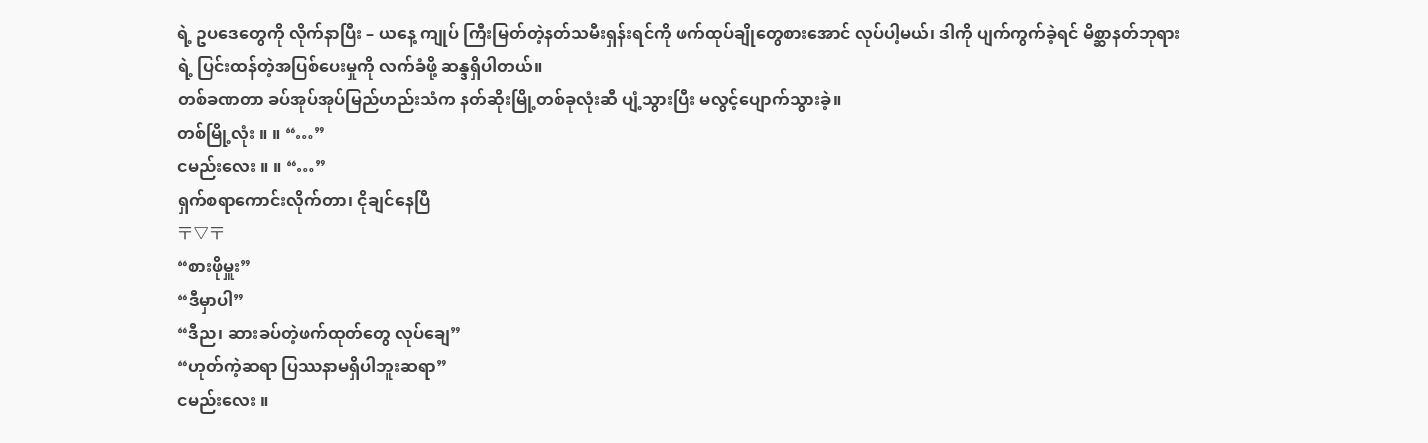ရဲ့ ဥပဒေတွေကို လိုက်နာပြီး – ယနေ့ ကျုပ် ကြီးမြတ်တဲ့နတ်သမီးရှန်းရင်ကို ဖက်ထုပ်ချိုတွေစားအောင် လုပ်ပါ့မယ်၊ ဒါကို ပျက်ကွက်ခဲ့ရင် မိစ္ဆာနတ်ဘုရားရဲ့ ပြင်းထန်တဲ့အပြစ်ပေးမှုကို လက်ခံဖို့ ဆန္ဒရှိပါတယ်။
တစ်ခဏတာ ခပ်အုပ်အုပ်မြည်ဟည်းသံက နတ်ဆိုးမြို့တစ်ခုလုံးဆီ ပျံ့သွားပြီး မလွင့်ပျောက်သွားခဲ့။
တစ်မြို့လုံး ။ ။ “…”
ငမည်းလေး ။ ။ “…”
ရှက်စရာကောင်းလိုက်တာ၊ ငိုချင်နေပြီ
〒▽〒
“စားဖိုမှူး”
“ဒီမှာပါ”
“ဒီည၊ ဆားခပ်တဲ့ဖက်ထုတ်တွေ လုပ်ချေ”
“ဟုတ်ကဲ့ဆရာ ပြဿနာမရှိပါဘူးဆရာ”
ငမည်းလေး ။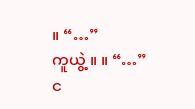။ “…”
ကူယွဲ့ ။ ။ “…”
င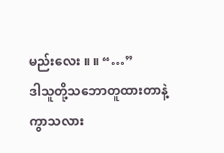မည်းလေး ။ ။ “…”
ဒါသူတို့သဘောတူထားတာနဲ့ ကွာသလား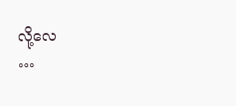လို့လေ
…